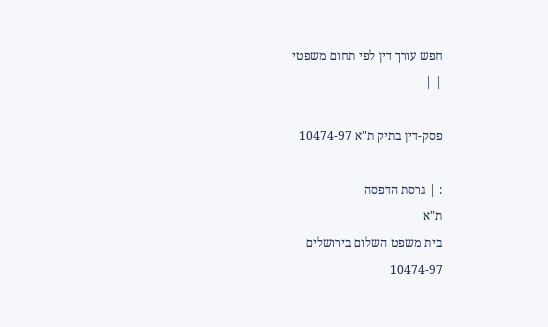חפש עורך דין לפי תחום משפטי
| |

פסק-דין בתיק ת"א 10474-97

: | גרסת הדפסה
ת"א
בית משפט השלום בירושלים
10474-97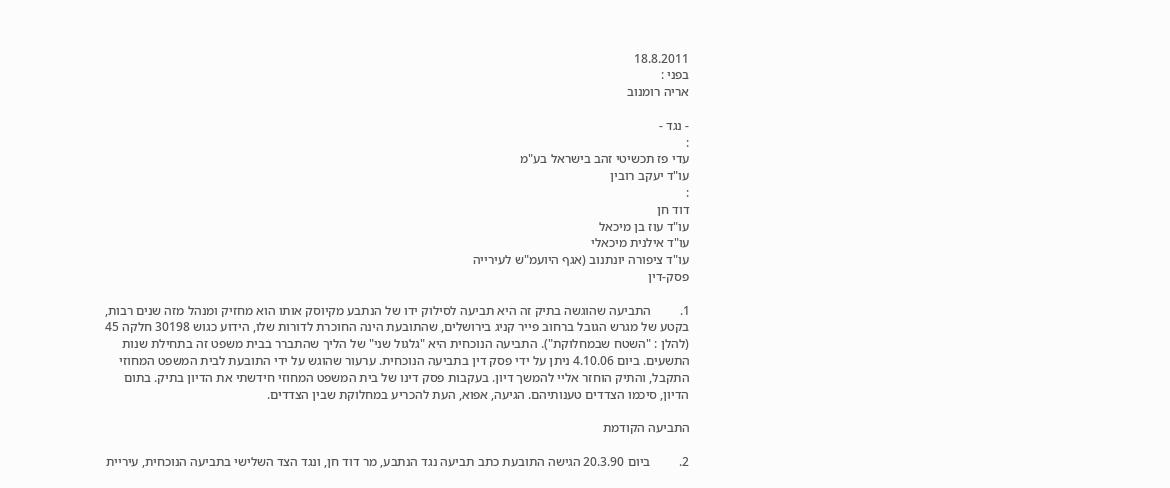18.8.2011
בפני :
אריה רומנוב

- נגד -
:
עדי פז תכשיטי זהב בישראל בע"מ
עו"ד יעקב רובין
:
דוד חן
עו"ד עוז בן מיכאל
עו"ד אילנית מיכאלי
עו"ד ציפורה יונתנוב (אגף היועמ"ש לעירייה
פסק-דין

1.         התביעה שהוגשה בתיק זה היא תביעה לסילוק ידו של הנתבע מקיוסק אותו הוא מחזיק ומנהל מזה שנים רבות, בקטע של מגרש הגובל ברחוב פייר קניג בירושלים, שהתובעת הינה החוכרת לדורות שלו, הידוע כגוש 30198 חלקה 45 (להלן : "השטח שבמחלוקת"). התביעה הנוכחית היא "גלגול שני" של הליך שהתברר בבית משפט זה בתחילת שנות התשעים. ביום 4.10.06 ניתן על ידי פסק דין בתביעה הנוכחית. ערעור שהוגש על ידי התובעת לבית המשפט המחוזי התקבל, והתיק הוחזר אליי להמשך דיון. בעקבות פסק דינו של בית המשפט המחוזי חידשתי את הדיון בתיק. בתום הדיון, סיכמו הצדדים טענותיהם. הגיעה, אפוא, העת להכריע במחלוקת שבין הצדדים.

התביעה הקודמת

2.         ביום 20.3.90 הגישה התובעת כתב תביעה נגד הנתבע, מר דוד חן, ונגד הצד השלישי בתביעה הנוכחית, עיריית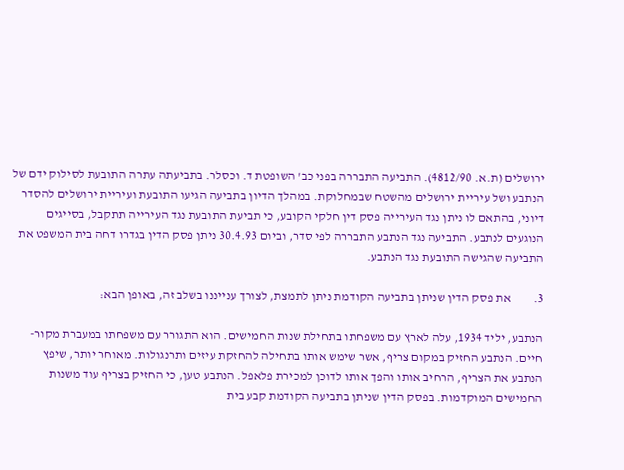ירושלים (ת.א. 4812/90). התביעה התבררה בפני כב' השופטת ד. וכסלר. בתביעתה עתרה התובעת לסילוק ידם של הנתבע ושל עיריית ירושלים מהשטח שבמחלוקת. במהלך הדיון בתביעה הגיעו התובעת ועיריית ירושלים להסדר דיוני, בהתאם לו ניתן נגד העירייה פסק דין חלקי הקובע, כי תביעת התובעת נגד העירייה תתקבל, בסייגים הנוגעים לנתבע. התביעה נגד הנתבע התבררה לפי סדר, וביום 30.4.93 ניתן פסק הדין בגדרו דחה בית המשפט את התביעה שהגישה התובעת נגד הנתבע.

3.         את פסק הדין שניתן בתביעה הקודמת ניתן לתמצת, לצורך ענייננו בשלב זה, באופן הבא:

הנתבע, יליד 1934, עלה לארץ עם משפחתו בתחילת שנות החמישים. הוא התגורר עם משפחתו במעברת מקור-חיים. הנתבע החזיק במקום צריף, אשר שימש אותו בתחילה להחזקת עיזים ותרנגולות. מאוחר יותר, שיפץ הנתבע את הצריף, הרחיב אותו והפך אותו לדוכן למכירת פלאפל. הנתבע טען, כי החזיק בצריף עוד משנות החמישים המוקדמות. בפסק הדין שניתן בתביעה הקודמת קבע בית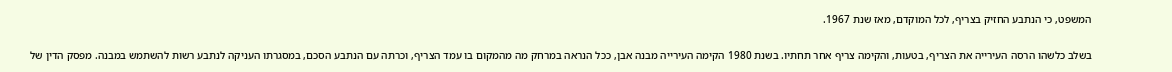המשפט, כי הנתבע החזיק בצריף, לכל המוקדם, מאז שנת 1967.

בשלב כלשהו הרסה העירייה את הצריף, בטעות, והקימה צריף אחר תחתיו. בשנת 1980 הקימה העירייה מבנה אבן, ככל הנראה במרחק מה מהמקום בו עמד הצריף, וכרתה עם הנתבע הסכם, במסגרתו העניקה לנתבע רשות להשתמש במבנה. מפסק הדין של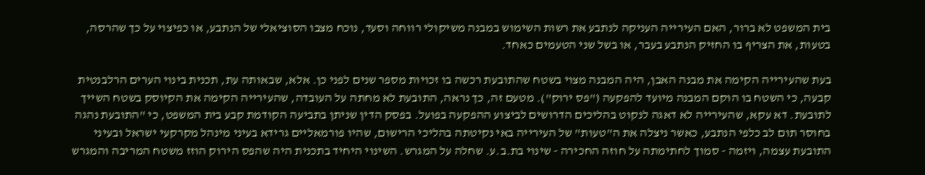בית המשפט לא ברור, האם העירייה העניקה לנתבע את רשות השימוש במבנה משיקולי רווחה וסעד, נוכח מצבו הסוציאלי של הנתבע, או כפיצוי על כך שהרסה, בטעות, את הצריף בו החזיק הנתבע בעבר, או בשל שני הטעמים כאחד.

בעת שהעירייה הקימה את מבנה האבן, היה המבנה מצוי בשטח שהתובעת רכשה בו זכויות מספר שנים לפני כן. אלא, שבאותה עת, תכנית בינוי הערים הרלבנטית קבעה, כי השטח בו הוקם המבנה מיועד להפקעה ("פס ירוק"). מטעם זה, כך נראה, התובעת לא מחתה על העובדה, שהעירייה הקימה את הקיוסק בשטח השייך לתובעת. דא עקא, שהעירייה לא דאגה לנקוט בהליכים הדרושים לביצוע ההפקעה בפועל. בפסק הדין שניתן בתביעה הקודמת קבע בית המשפט, כי "התובעת נהגה בחוסר תום לב כלפי הנתבע, כאשר ניצלה את ה"טעות" של העירייה באי נקיטתה בהליכי הרישום, שהיו פורמאליים גרידא בעיני מינהל מקרקעי ישראל ובעיני התובעת עצמה, ויזמה - סמוך לחתימתה על חוזה החכירה - שינוי בת.ב.ע. שחלה על המגרש. השינוי היחיד בתכנית היה שהפס הירוק הוזז משטח המריבה והמגרש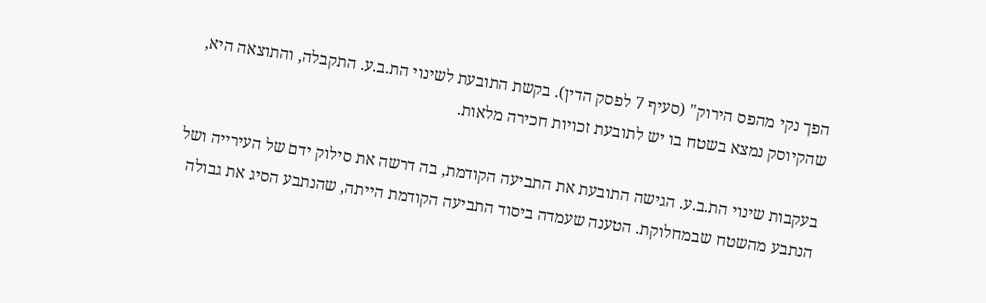הפך נקי מהפס הירוק" (סעיף 7 לפסק הדין). בקשת התובעת לשינוי הת.ב.ע. התקבלה, והתוצאה היא, שהקיוסק נמצא בשטח בו יש לתובעת זכויות חכירה מלאות.

בעקבות שינוי הת.ב.ע. הגישה התובעת את התביעה הקודמת, בה דרשה את סילוק ידם של העירייה ושל הנתבע מהשטח שבמחלוקת. הטענה שעמדה ביסוד התביעה הקודמת הייתה, שהנתבע הסיג את גבולה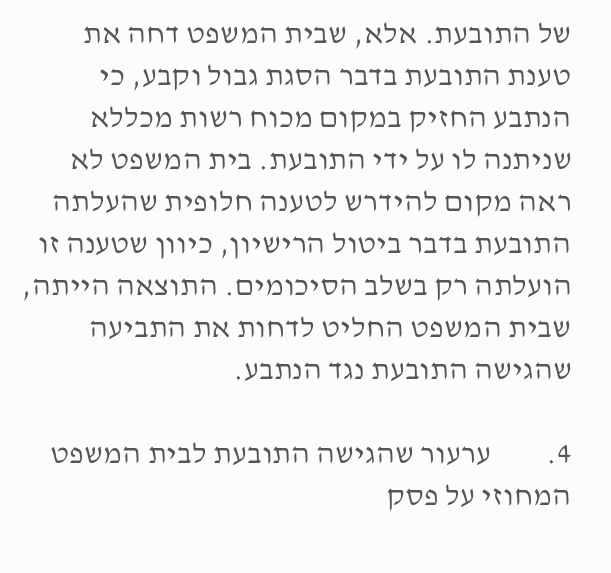של התובעת. אלא, שבית המשפט דחה את טענת התובעת בדבר הסגת גבול וקבע, כי הנתבע החזיק במקום מכוח רשות מכללא שניתנה לו על ידי התובעת. בית המשפט לא ראה מקום להידרש לטענה חלופית שהעלתה התובעת בדבר ביטול הרישיון, כיוון שטענה זו הועלתה רק בשלב הסיכומים. התוצאה הייתה, שבית המשפט החליט לדחות את התביעה שהגישה התובעת נגד הנתבע.

4.         ערעור שהגישה התובעת לבית המשפט המחוזי על פסק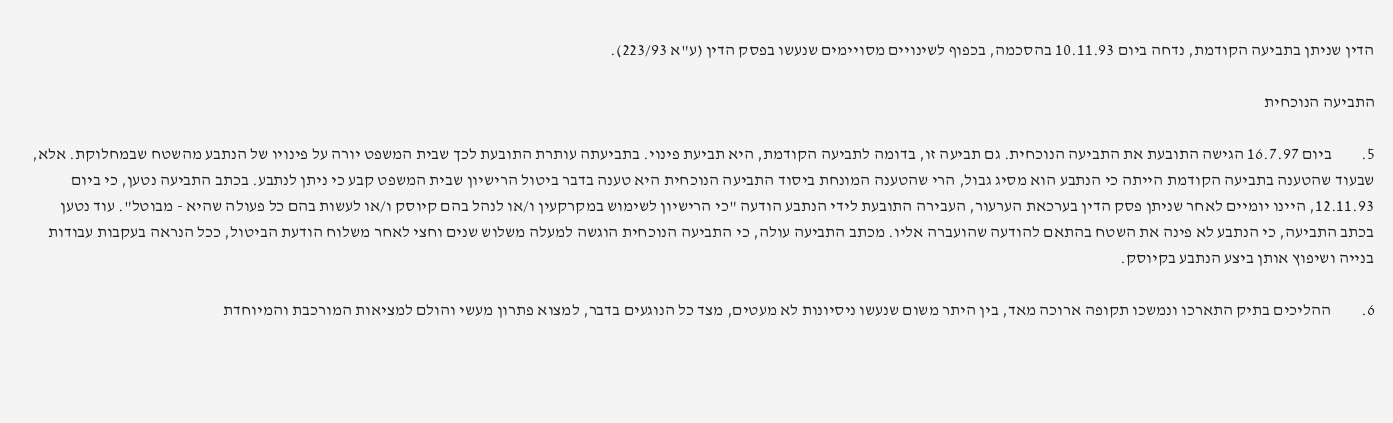הדין שניתן בתביעה הקודמת, נדחה ביום 10.11.93 בהסכמה, בכפוף לשינויים מסויימים שנעשו בפסק הדין (ע"א 223/93).

התביעה הנוכחית

5.         ביום 16.7.97 הגישה התובעת את התביעה הנוכחית. גם תביעה זו, בדומה לתביעה הקודמת, היא תביעת פינוי. בתביעתה עותרת התובעת לכך שבית המשפט יורה על פינויו של הנתבע מהשטח שבמחלוקת. אלא, שבעוד שהטענה בתביעה הקודמת הייתה כי הנתבע הוא מסיג גבול, הרי שהטענה המונחת ביסוד התביעה הנוכחית היא טענה בדבר ביטול הרישיון שבית המשפט קבע כי ניתן לנתבע. בכתב התביעה נטען, כי ביום 12.11.93, היינו יומיים לאחר שניתן פסק הדין בערכאת הערעור, העבירה התובעת לידי הנתבע הודעה "כי הרישיון לשימוש במקרקעין ו/או לנהל בהם קיוסק ו/או לעשות בהם כל פעולה שהיא - מבוטל". עוד נטען בכתב התביעה, כי הנתבע לא פינה את השטח בהתאם להודעה שהועברה אליו. מכתב התביעה עולה, כי התביעה הנוכחית הוגשה למעלה משלוש שנים וחצי לאחר משלוח הודעת הביטול, ככל הנראה בעקבות עבודות בנייה ושיפוץ אותן ביצע הנתבע בקיוסק.

6.         ההליכים בתיק התארכו ונמשכו תקופה ארוכה מאד, בין היתר משום שנעשו ניסיונות לא מעטים, מצד כל הנוגעים בדבר, למצוא פתרון מעשי והולם למציאות המורכבת והמיוחדת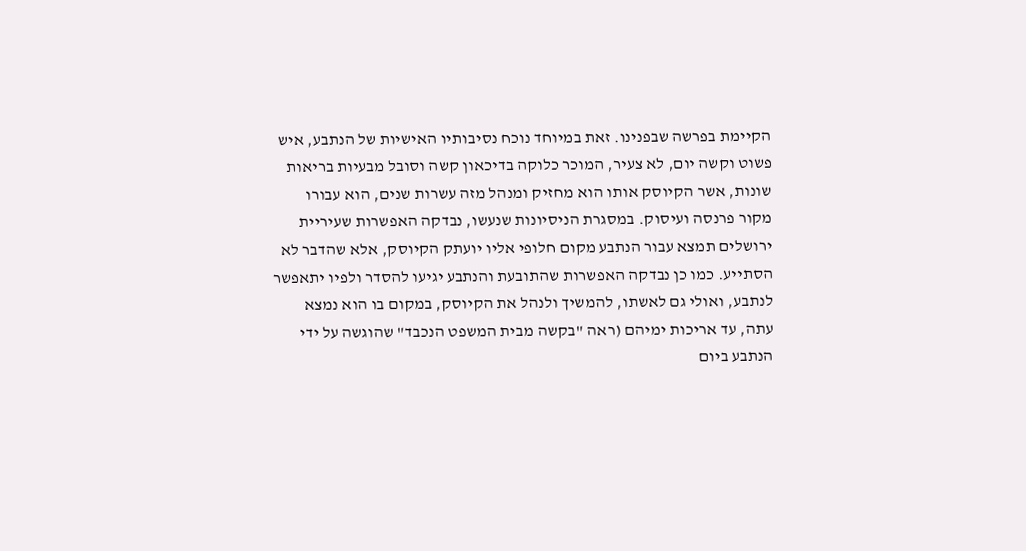הקיימת בפרשה שבפנינו. זאת במיוחד נוכח נסיבותיו האישיות של הנתבע, איש פשוט וקשה יום, לא צעיר, המוכר כלוקה בדיכאון קשה וסובל מבעיות בריאות שונות, אשר הקיוסק אותו הוא מחזיק ומנהל מזה עשרות שנים, הוא עבורו מקור פרנסה ועיסוק. במסגרת הניסיונות שנעשו, נבדקה האפשרות שעיריית ירושלים תמצא עבור הנתבע מקום חלופי אליו יועתק הקיוסק, אלא שהדבר לא הסתייע. כמו כן נבדקה האפשרות שהתובעת והנתבע יגיעו להסדר ולפיו יתאפשר לנתבע, ואולי גם לאשתו, להמשיך ולנהל את הקיוסק, במקום בו הוא נמצא עתה, עד אריכות ימיהם (ראה "בקשה מבית המשפט הנכבד" שהוגשה על ידי הנתבע ביום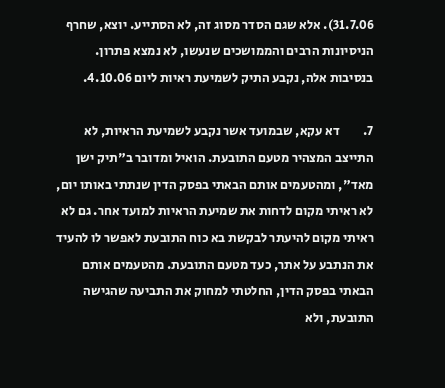31.7.06). אלא שגם הסדר מסוג זה, לא הסתייע. יוצא, שחרף הניסיונות הרבים והממושכים שנעשו, לא נמצא פתרון. בנסיבות אלה, נקבע התיק לשמיעת ראיות ליום 4.10.06.

7.         דא עקא, שבמועד אשר נקבע לשמיעת הראיות, לא התייצב המצהיר מטעם התובעת. הואיל ומדובר ב"תיק ישן מאד", ומהטעמים אותם הבאתי בפסק הדין שנתתי באותו יום, לא ראיתי מקום לדחות את שמיעת הראיות למועד אחר. גם לא ראיתי מקום להיעתר לבקשת בא כוח התובעת לאפשר לו להעיד את הנתבע על אתר, כעד מטעם התובעת. מהטעמים אותם הבאתי בפסק הדין, החלטתי למחוק את התביעה שהגישה התובעת, ולא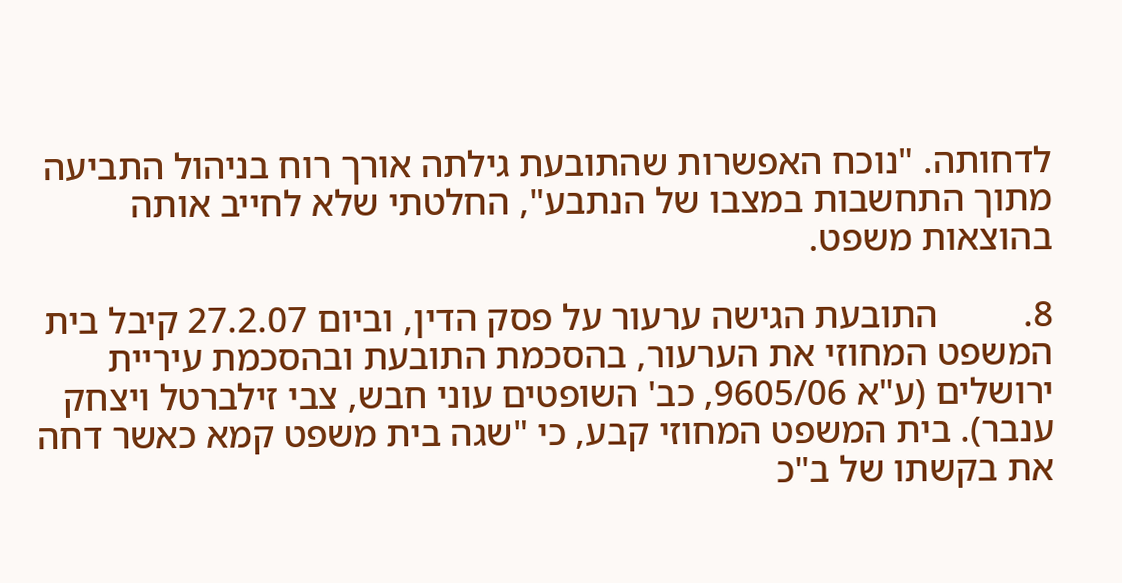לדחותה. "נוכח האפשרות שהתובעת גילתה אורך רוח בניהול התביעה מתוך התחשבות במצבו של הנתבע", החלטתי שלא לחייב אותה בהוצאות משפט.

8.         התובעת הגישה ערעור על פסק הדין, וביום 27.2.07 קיבל בית המשפט המחוזי את הערעור, בהסכמת התובעת ובהסכמת עיריית ירושלים (ע"א 9605/06, כב' השופטים עוני חבש, צבי זילברטל ויצחק ענבר). בית המשפט המחוזי קבע, כי "שגה בית משפט קמא כאשר דחה את בקשתו של ב"כ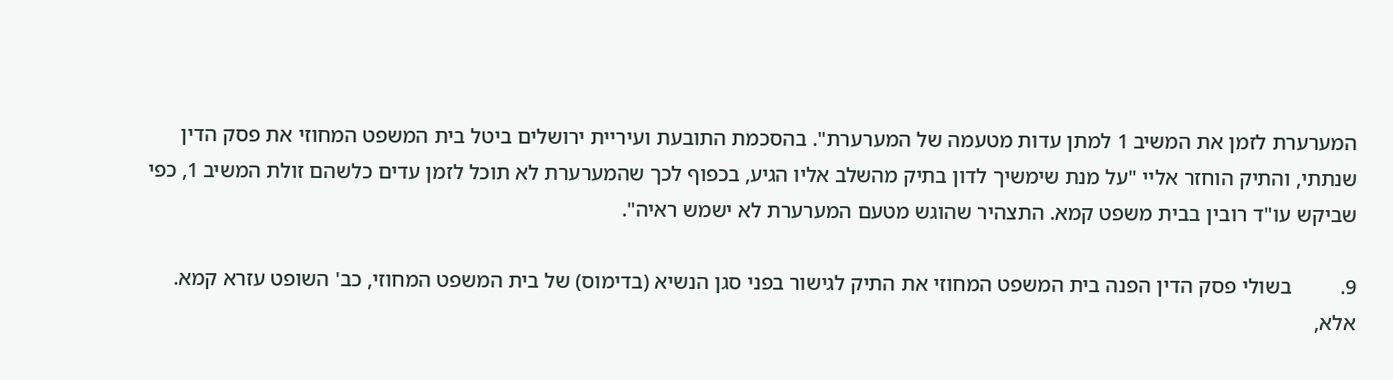המערערת לזמן את המשיב 1 למתן עדות מטעמה של המערערת". בהסכמת התובעת ועיריית ירושלים ביטל בית המשפט המחוזי את פסק הדין שנתתי, והתיק הוחזר אליי "על מנת שימשיך לדון בתיק מהשלב אליו הגיע, בכפוף לכך שהמערערת לא תוכל לזמן עדים כלשהם זולת המשיב 1, כפי שביקש עו"ד רובין בבית משפט קמא. התצהיר שהוגש מטעם המערערת לא ישמש ראיה".

9.         בשולי פסק הדין הפנה בית המשפט המחוזי את התיק לגישור בפני סגן הנשיא (בדימוס) של בית המשפט המחוזי, כב' השופט עזרא קמא. אלא,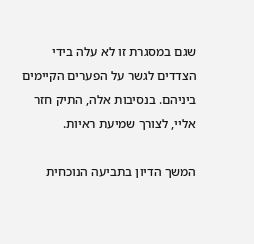שגם במסגרת זו לא עלה בידי הצדדים לגשר על הפערים הקיימים ביניהם. בנסיבות אלה, התיק חזר אליי, לצורך שמיעת ראיות.

המשך הדיון בתביעה הנוכחית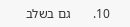10.       גם בשלב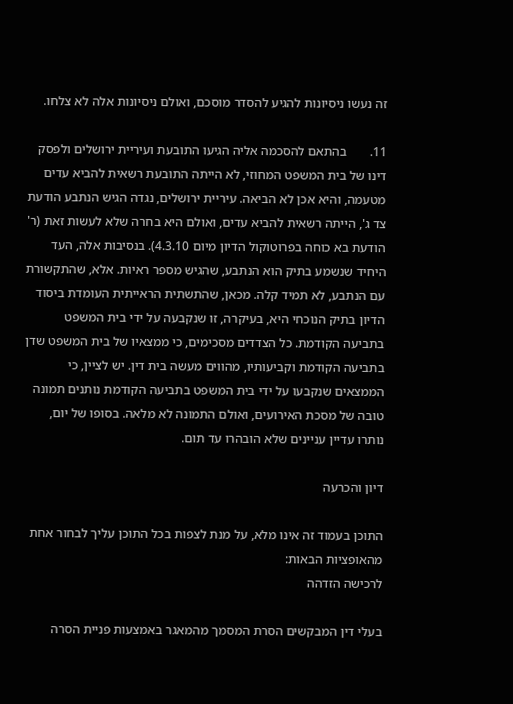זה נעשו ניסיונות להגיע להסדר מוסכם, ואולם ניסיונות אלה לא צלחו.

11.       בהתאם להסכמה אליה הגיעו התובעת ועיריית ירושלים ולפסק דינו של בית המשפט המחוזי, לא הייתה התובעת רשאית להביא עדים מטעמה, והיא אכן לא הביאה. עיריית ירושלים, נגדה הגיש הנתבע הודעת צד ג', הייתה רשאית להביא עדים, ואולם היא בחרה שלא לעשות זאת (ר' הודעת בא כוחה בפרוטוקול הדיון מיום 4.3.10). בנסיבות אלה, העד היחיד שנשמע בתיק הוא הנתבע, שהגיש מספר ראיות. אלא, שהתקשורת עם הנתבע, לא תמיד קלה. מכאן, שהתשתית הראייתית העומדת ביסוד הדיון בתיק הנוכחי היא, בעיקרה, זו שנקבעה על ידי בית המשפט בתביעה הקודמת. כל הצדדים מסכימים, כי ממצאיו של בית המשפט שדן בתביעה הקודמת וקביעותיו, מהווים מעשה בית דין. יש לציין, כי הממצאים שנקבעו על ידי בית המשפט בתביעה הקודמת נותנים תמונה טובה של מסכת האירועים, ואולם התמונה לא מלאה. בסופו של יום, נותרו עדיין עניינים שלא הובהרו עד תום.

דיון והכרעה

התוכן בעמוד זה אינו מלא, על מנת לצפות בכל התוכן עליך לבחור אחת מהאופציות הבאות:
לרכישה הזדהה

בעלי דין המבקשים הסרת המסמך מהמאגר באמצעות פניית הסרה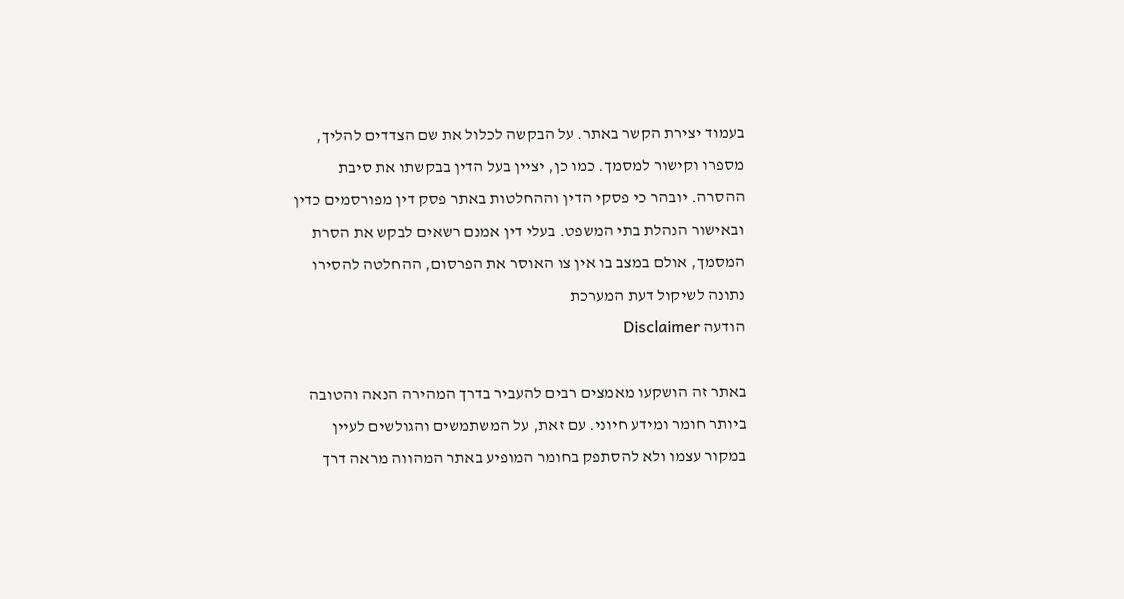בעמוד יצירת הקשר באתר. על הבקשה לכלול את שם הצדדים להליך, מספרו וקישור למסמך. כמו כן, יציין בעל הדין בבקשתו את סיבת ההסרה. יובהר כי פסקי הדין וההחלטות באתר פסק דין מפורסמים כדין ובאישור הנהלת בתי המשפט. בעלי דין אמנם רשאים לבקש את הסרת המסמך, אולם במצב בו אין צו האוסר את הפרסום, ההחלטה להסירו נתונה לשיקול דעת המערכת
הודעה Disclaimer

באתר זה הושקעו מאמצים רבים להעביר בדרך המהירה הנאה והטובה ביותר חומר ומידע חיוני. עם זאת, על המשתמשים והגולשים לעיין במקור עצמו ולא להסתפק בחומר המופיע באתר המהווה מראה דרך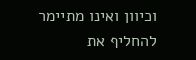וכיוון ואינו מתיימר להחליף את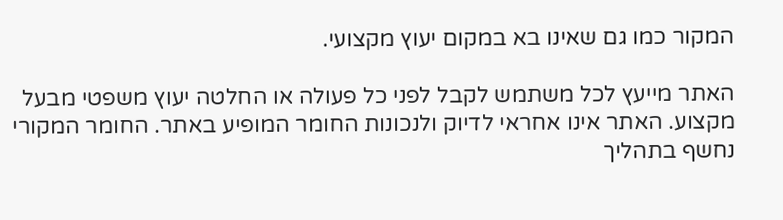המקור כמו גם שאינו בא במקום יעוץ מקצועי.

האתר מייעץ לכל משתמש לקבל לפני כל פעולה או החלטה יעוץ משפטי מבעל מקצוע. האתר אינו אחראי לדיוק ולנכונות החומר המופיע באתר. החומר המקורי נחשף בתהליך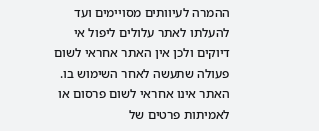ההמרה לעיוותים מסויימים ועד להעלתו לאתר עלולים ליפול אי דיוקים ולכן אין האתר אחראי לשום פעולה שתעשה לאחר השימוש בו. האתר אינו אחראי לשום פרסום או לאמיתות פרטים של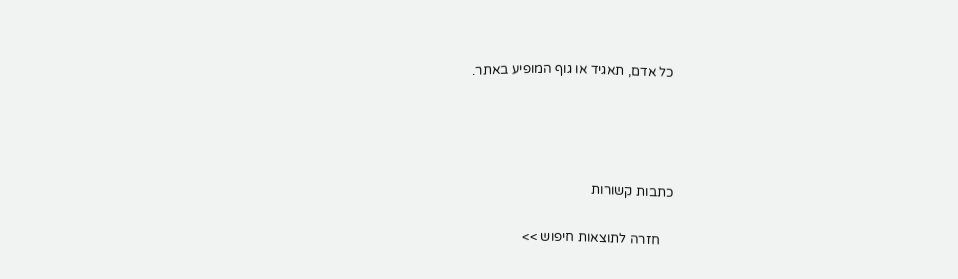כל אדם, תאגיד או גוף המופיע באתר.




כתבות קשורות

    חזרה לתוצאות חיפוש >>